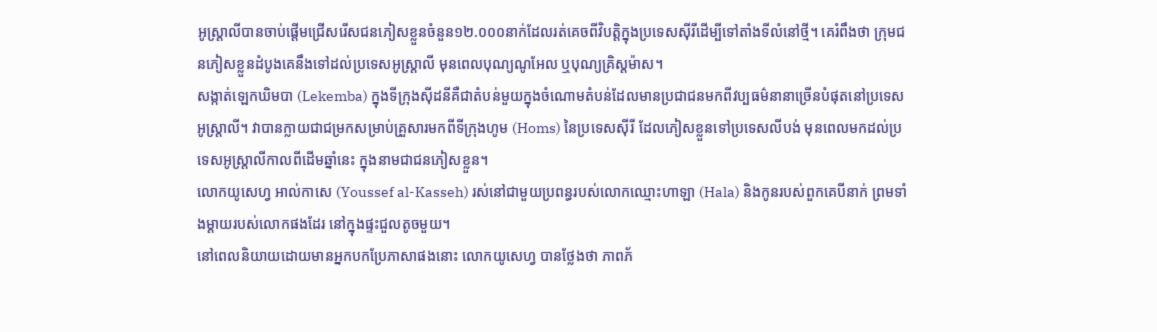អូស្ត្រាលីបានចាប់ផ្ដើមជ្រើសរើសជនភៀសខ្លួនចំនួន១២.០០០នាក់ដែលរត់គេចពីវិបត្តិក្នុងប្រទេសស៊ីរីដើម្បីទៅតាំងទីលំនៅថ្មី។ គេរំពឹងថា ក្រុមជនភៀសខ្លួនដំបូងគេនឹងទៅដល់ប្រទេសអូស្ត្រាលី មុនពេលបុណ្យណូអែល ឬបុណ្យគ្រិស្តម៉ាស។
សង្កាត់ឡេកឃិមបា (Lekemba) ក្នុងទីក្រុងស៊ីដនីគឺជាតំបន់មួយក្នុងចំណោមតំបន់ដែលមានប្រជាជនមកពីវប្បធម៌នានាច្រើនបំផុតនៅប្រទេសអូស្ត្រាលី។ វាបានក្លាយជាជម្រកសម្រាប់គ្រួសារមកពីទីក្រុងហូម (Homs) នៃប្រទេសស៊ីរី ដែលភៀសខ្លួនទៅប្រទេសលីបង់ មុនពេលមកដល់ប្រទេសអូស្ត្រាលីកាលពីដើមឆ្នាំនេះ ក្នុងនាមជាជនភៀសខ្លួន។
លោកយូសេហ្វ អាល់កាសេ (Youssef al-Kasseh) រស់នៅជាមួយប្រពន្ធរបស់លោកឈ្មោះហាឡា (Hala) និងកូនរបស់ពួកគេបីនាក់ ព្រមទាំងម្ដាយរបស់លោកផងដែរ នៅក្នុងផ្ទះជួលតូចមួយ។
នៅពេលនិយាយដោយមានអ្នកបកប្រែភាសាផងនោះ លោកយូសេហ្វ បានថ្លែងថា ភាពភ័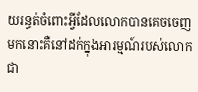យរន្ធត់ចំពោះអ្វីដែលលោកបានគេចចេញមកនោះគឺនៅដក់ក្នុងអារម្មណ៍របស់លោកជា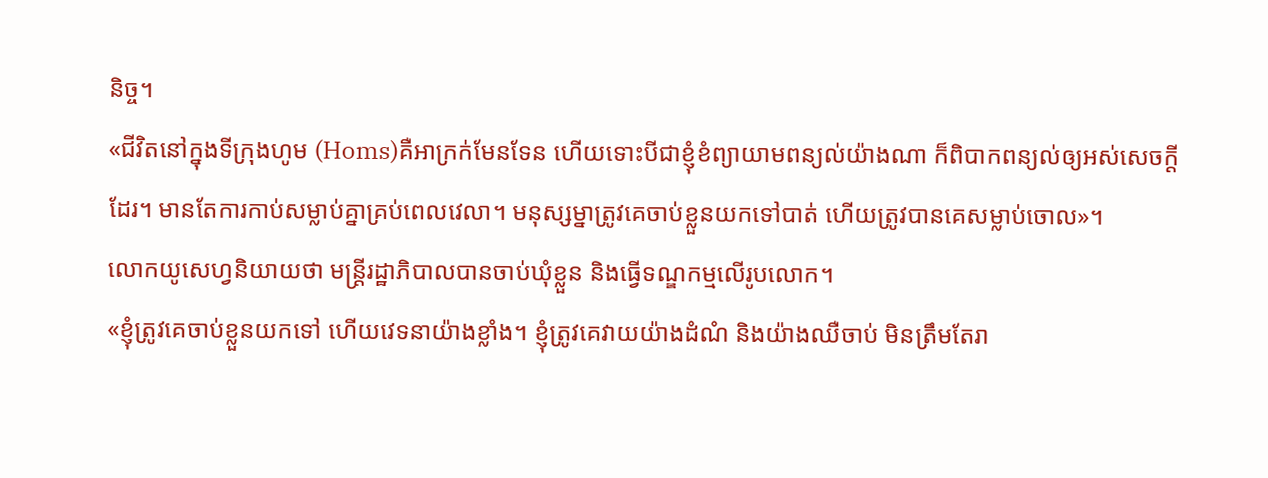និច្ច។
«ជីវិតនៅក្នុងទីក្រុងហូម (Homs)គឺអាក្រក់មែនទែន ហើយទោះបីជាខ្ញុំខំព្យាយាមពន្យល់យ៉ាងណា ក៏ពិបាកពន្យល់ឲ្យអស់សេចក្ដីដែរ។ មានតែការកាប់សម្លាប់គ្នាគ្រប់ពេលវេលា។ មនុស្សម្នាត្រូវគេចាប់ខ្លួនយកទៅបាត់ ហើយត្រូវបានគេសម្លាប់ចោល»។
លោកយូសេហ្វនិយាយថា មន្ត្រីរដ្ឋាភិបាលបានចាប់ឃុំខ្លួន និងធ្វើទណ្ឌកម្មលើរូបលោក។
«ខ្ញុំត្រូវគេចាប់ខ្លួនយកទៅ ហើយវេទនាយ៉ាងខ្លាំង។ ខ្ញុំត្រូវគេវាយយ៉ាងដំណំ និងយ៉ាងឈឺចាប់ មិនត្រឹមតែរា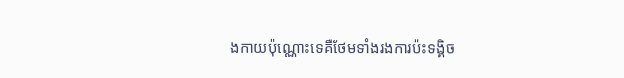ងកាយប៉ុណ្ណោះទេគឺថែមទាំងរងការប៉ះទង្គិច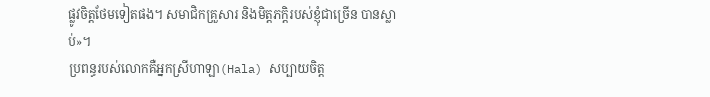ផ្លូវចិត្តថែមទៀតផង។ សមាជិកគ្រួសារ និងមិត្តភក្តិរបស់ខ្ញុំជាច្រើន បានស្លាប់»។
ប្រពន្ធរបស់លោកគឺអ្នកស្រីហាឡា(Hala) សប្បាយចិត្ត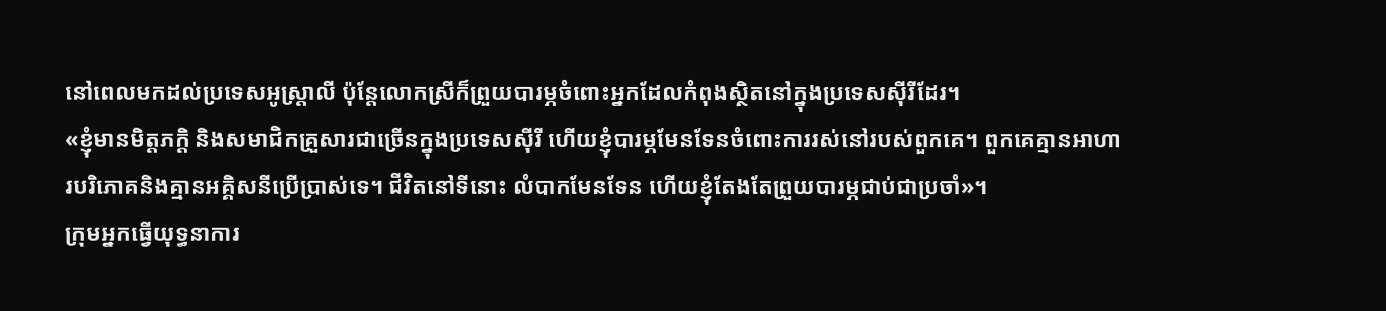នៅពេលមកដល់ប្រទេសអូស្ត្រាលី ប៉ុន្តែលោកស្រីក៏ព្រួយបារម្ភចំពោះអ្នកដែលកំពុងស្ថិតនៅក្នុងប្រទេសស៊ីរីដែរ។
«ខ្ញុំមានមិត្តភក្ដិ និងសមាជិកគ្រួសារជាច្រើនក្នុងប្រទេសស៊ីរី ហើយខ្ញុំបារម្ភមែនទែនចំពោះការរស់នៅរបស់ពួកគេ។ ពួកគេគ្មានអាហារបរិភោគនិងគ្មានអគ្គិសនីប្រើប្រាស់ទេ។ ជីវិតនៅទីនោះ លំបាកមែនទែន ហើយខ្ញុំតែងតែព្រួយបារម្ភជាប់ជាប្រចាំ»។
ក្រុមអ្នកធ្វើយុទ្ធនាការ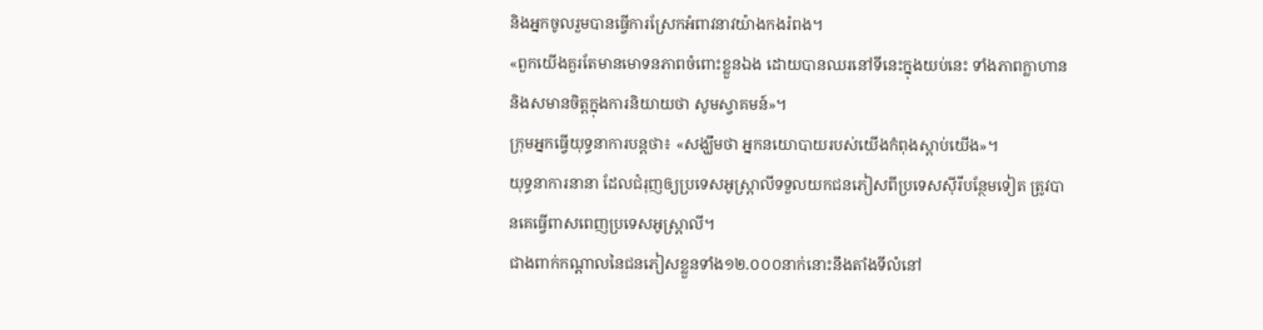និងអ្នកចូលរួមបានធ្វើការស្រែកអំពាវនាវយ៉ាងកងរំពង។
«ពួកយើងគួរតែមានមោទនភាពចំពោះខ្លួនឯង ដោយបានឈរនៅទីនេះក្នុងយប់នេះ ទាំងភាពក្លាហាន និងសមានចិត្តក្នុងការនិយាយថា សូមស្វាគមន៍»។
ក្រុមអ្នកធ្វើយុទ្ធនាការបន្តថា៖ «សង្ឃឹមថា អ្នកនយោបាយរបស់យើងកំពុងស្តាប់យើង»។
យុទ្ធនាការនានា ដែលជំរុញឲ្យប្រទេសអូស្ត្រាលីទទួលយកជនភៀសពីប្រទេសស៊ីរីបន្ថែមទៀត ត្រូវបានគេធ្វើពាសពេញប្រទេសអូស្ត្រាលី។
ជាងពាក់កណ្ដាលនៃជនភៀសខ្លួនទាំង១២.០០០នាក់នោះនឹងតាំងទីលំនៅ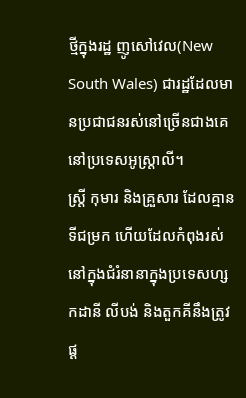ថ្មីក្នុងរដ្ឋ ញូសៅវេល(New South Wales) ជារដ្ឋដែលមានប្រជាជនរស់នៅច្រើនជាងគេនៅប្រទេសអូស្ត្រាលី។
ស្ត្រី កុមារ និងគ្រួសារ ដែលគ្មានទីជម្រក ហើយដែលកំពុងរស់នៅក្នុងជំរំនានាក្នុងប្រទេសហ្សកដានី លីបង់ និងតួកគីនឹងត្រូវផ្ដ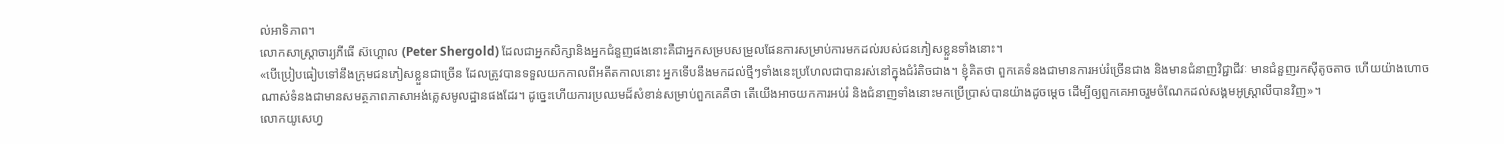ល់អាទិភាព។
លោកសាស្ត្រាចារ្យភីធើ ស៊ហ្គោល (Peter Shergold) ដែលជាអ្នកសិក្សានិងអ្នកជំនួញផងនោះគឺជាអ្នកសម្របសម្រួលផែនការសម្រាប់ការមកដល់របស់ជនភៀសខ្លួនទាំងនោះ។
«បើប្រៀបធៀបទៅនឹងក្រុមជនភៀសខ្លួនជាច្រើន ដែលត្រូវបានទទួលយកកាលពីអតីតកាលនោះ អ្នកទើបនឹងមកដល់ថ្មីៗទាំងនេះប្រហែលជាបានរស់នៅក្នុងជំរំតិចជាង។ ខ្ញុំគិតថា ពួកគេទំនងជាមានការអប់រំច្រើនជាង និងមានជំនាញវិជ្ជាជីវៈ មានជំនួញរកស៊ីតូចតាច ហើយយ៉ាងហោចណាស់ទំនងជាមានសមត្ថភាពភាសាអង់គ្លេសមូលដ្ឋានផងដែរ។ ដូច្នេះហើយការប្រឈមដ៏សំខាន់សម្រាប់ពួកគេគឺថា តើយើងអាចយកការអប់រំ និងជំនាញទាំងនោះមកប្រើប្រាស់បានយ៉ាងដូចម្តេច ដើម្បីឲ្យពួកគេអាចរួមចំណែកដល់សង្គមអូស្ត្រាលីបានវិញ»។
លោកយូសេហ្វ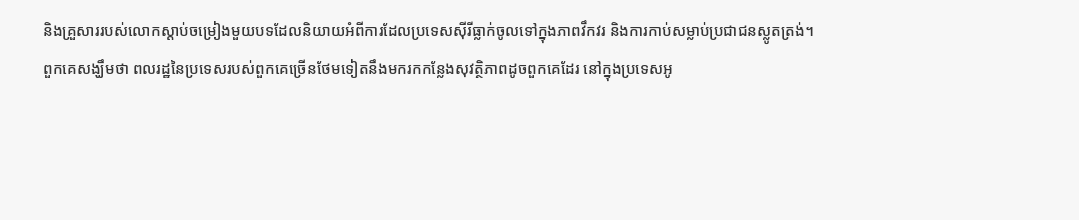និងគ្រួសាររបស់លោកស្ដាប់ចម្រៀងមួយបទដែលនិយាយអំពីការដែលប្រទេសស៊ីរីធ្លាក់ចូលទៅក្នុងភាពវឹកវរ និងការកាប់សម្លាប់ប្រជាជនស្លូតត្រង់។
ពួកគេសង្ឃឹមថា ពលរដ្ឋនៃប្រទេសរបស់ពួកគេច្រើនថែមទៀតនឹងមករកកន្លែងសុវត្ថិភាពដូចពួកគេដែរ នៅក្នុងប្រទេសអូ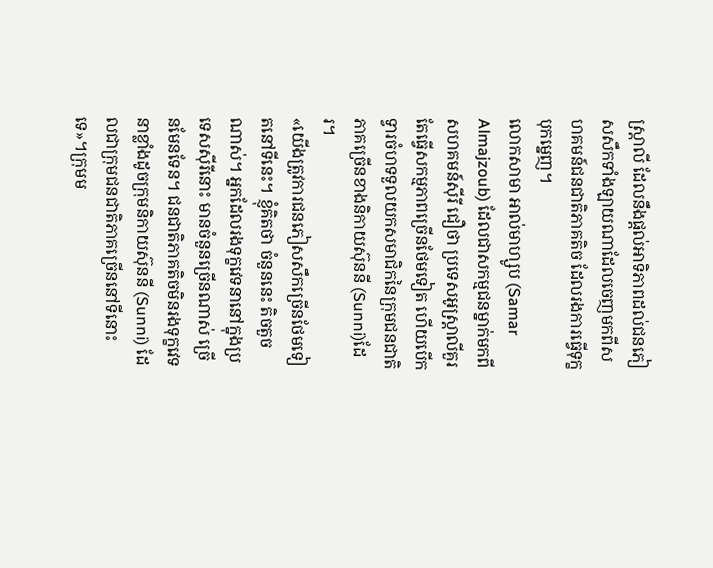ស្ត្រាលី ដែលនឹងផ្តល់អាទិភាពដល់ជនភៀសសឹកទាំងឡាយណាដែលចេញមកពីសហគមន៍ជនជាតិភាគតិច ដែលរងការធ្វើទុក្ខបុកម្នេញ។
លោកសាមា អាល់មាហ្សូប (Samar Almajzoub) ដែលជាសកម្មជនម្នាក់មកពីសហគមន៍ស៊ីរី ជឿថា ប្រទេសអូស្ត្រាលីគួរតែធ្វើសកម្មភាពច្រើនថែមទៀត ហើយបើកទ្វារចំហទទួលយកសមាជិកនៃក្រុមជនជាតិភាគច្រើនខាងនិកាយស៊ុននី (Sunni)ដែរ។
«យើងត្រូវការជនភៀសសឹកច្រើនថែមទៀតនៅទីនេះ។ ខ្ញុំគិតថា ចំនួននេះ តិចតួចណាស់។ អ្នកដែលរងទុក្ខវេទនានៅក្នុងប្រទេសស៊ីរីនោះ មានចំនួនច្រើនណាស់ ច្រើនមែនទែន។ ជនជាតិភាគតិចមិនរងទុក្ខវេទនាខ្លាំងដូចក្រុមនិកាយស៊ុននី (Sunni) ដែលជាក្រុមជនជាតិភាគច្រើននៅទីនោះទេ»។ក្រុមម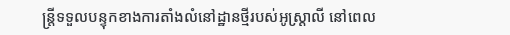ន្ត្រីទទួលបន្ទុកខាងការតាំងលំនៅដ្ឋានថ្មីរបស់អូស្ត្រាលី នៅពេល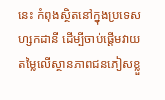នេះ កំពុងស្ថិតនៅក្នុងប្រទេសហ្សកដានី ដើម្បីចាប់ផ្តើមវាយតម្លៃលើស្ថានភាពជនភៀសខ្លួ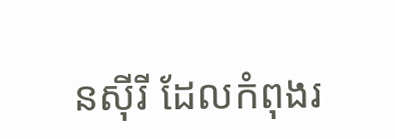នស៊ីរី ដែលកំពុងរ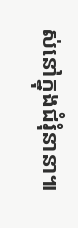ស់នៅក្នុងជំរុំនានា៕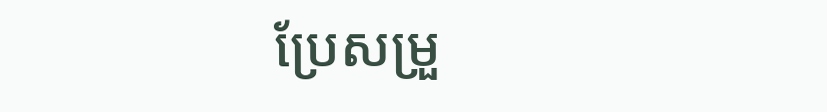ប្រែសម្រួ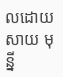លដោយ សាយ មុន្នី